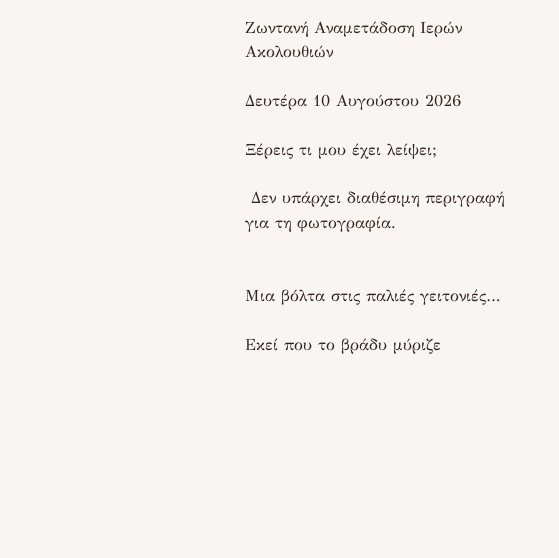Ζωντανή Αναμετάδοση Ιερών Ακολουθιών

Δευτέρα 10 Αυγούστου 2026

Ξέρεις τι μου έχει λείψει;

 Δεν υπάρχει διαθέσιμη περιγραφή για τη φωτογραφία.


Μια βόλτα στις παλιές γειτονιές…

Εκεί που το βράδυ μύριζε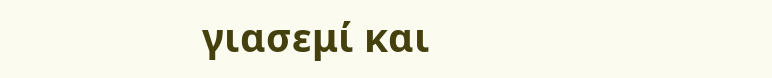γιασεμί και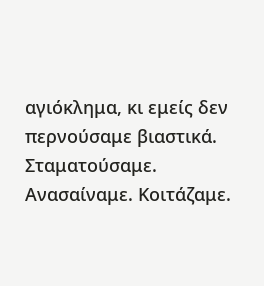αγιόκλημα, κι εμείς δεν περνούσαμε βιαστικά. Σταματούσαμε. Ανασαίναμε. Κοιτάζαμε.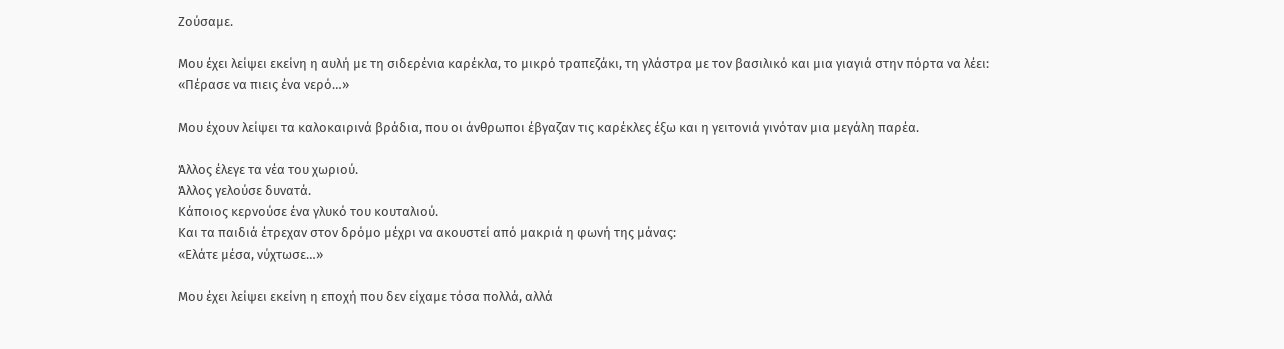Ζούσαμε.

Μου έχει λείψει εκείνη η αυλή με τη σιδερένια καρέκλα, το μικρό τραπεζάκι, τη γλάστρα με τον βασιλικό και μια γιαγιά στην πόρτα να λέει:
«Πέρασε να πιεις ένα νερό…»

Μου έχουν λείψει τα καλοκαιρινά βράδια, που οι άνθρωποι έβγαζαν τις καρέκλες έξω και η γειτονιά γινόταν μια μεγάλη παρέα.

Άλλος έλεγε τα νέα του χωριού.
Άλλος γελούσε δυνατά.
Κάποιος κερνούσε ένα γλυκό του κουταλιού.
Και τα παιδιά έτρεχαν στον δρόμο μέχρι να ακουστεί από μακριά η φωνή της μάνας:
«Ελάτε μέσα, νύχτωσε…»

Μου έχει λείψει εκείνη η εποχή που δεν είχαμε τόσα πολλά, αλλά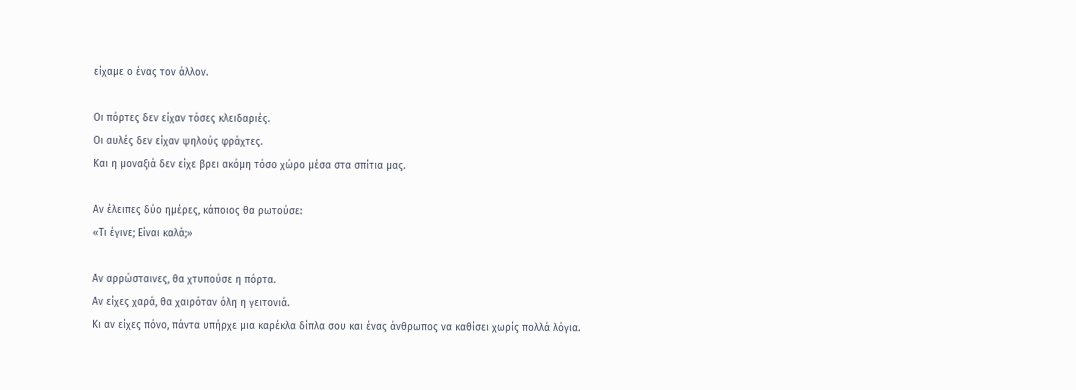είχαμε ο ένας τον άλλον.

Οι πόρτες δεν είχαν τόσες κλειδαριές.
Οι αυλές δεν είχαν ψηλούς φράχτες.
Και η μοναξιά δεν είχε βρει ακόμη τόσο χώρο μέσα στα σπίτια μας.

Αν έλειπες δύο ημέρες, κάποιος θα ρωτούσε:
«Τι έγινε; Είναι καλά;»

Αν αρρώσταινες, θα χτυπούσε η πόρτα.
Αν είχες χαρά, θα χαιρόταν όλη η γειτονιά.
Κι αν είχες πόνο, πάντα υπήρχε μια καρέκλα δίπλα σου και ένας άνθρωπος να καθίσει χωρίς πολλά λόγια.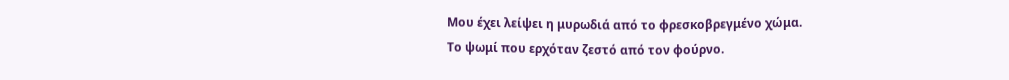Μου έχει λείψει η μυρωδιά από το φρεσκοβρεγμένο χώμα.
Το ψωμί που ερχόταν ζεστό από τον φούρνο.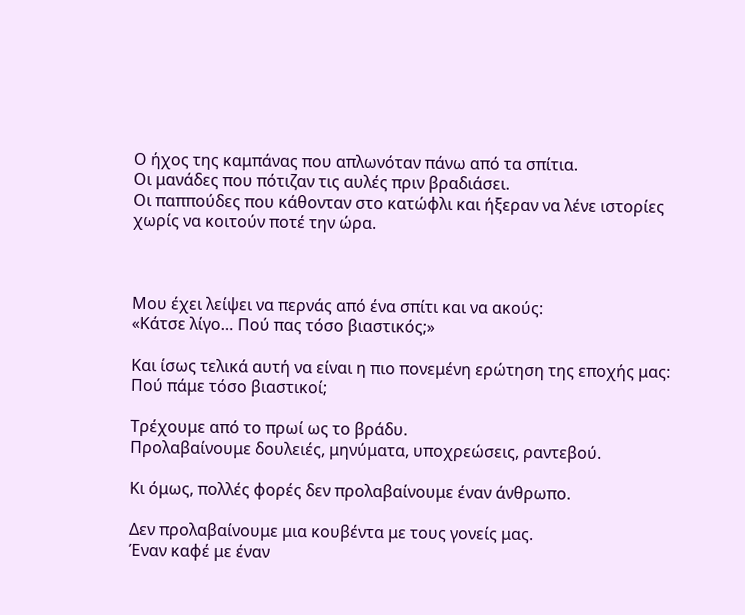Ο ήχος της καμπάνας που απλωνόταν πάνω από τα σπίτια.
Οι μανάδες που πότιζαν τις αυλές πριν βραδιάσει.
Οι παππούδες που κάθονταν στο κατώφλι και ήξεραν να λένε ιστορίες χωρίς να κοιτούν ποτέ την ώρα.



Μου έχει λείψει να περνάς από ένα σπίτι και να ακούς:
«Κάτσε λίγο… Πού πας τόσο βιαστικός;»

Και ίσως τελικά αυτή να είναι η πιο πονεμένη ερώτηση της εποχής μας:
Πού πάμε τόσο βιαστικοί;

Τρέχουμε από το πρωί ως το βράδυ.
Προλαβαίνουμε δουλειές, μηνύματα, υποχρεώσεις, ραντεβού.

Κι όμως, πολλές φορές δεν προλαβαίνουμε έναν άνθρωπο.

Δεν προλαβαίνουμε μια κουβέντα με τους γονείς μας.
Έναν καφέ με έναν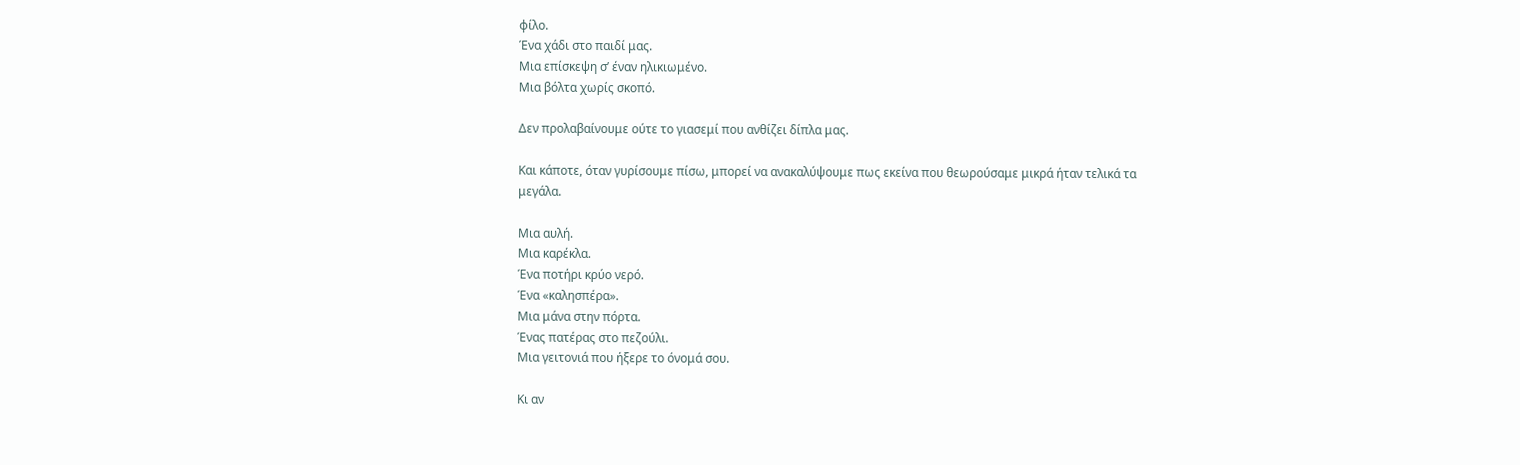φίλο.
Ένα χάδι στο παιδί μας.
Μια επίσκεψη σ’ έναν ηλικιωμένο.
Μια βόλτα χωρίς σκοπό.

Δεν προλαβαίνουμε ούτε το γιασεμί που ανθίζει δίπλα μας.

Και κάποτε, όταν γυρίσουμε πίσω, μπορεί να ανακαλύψουμε πως εκείνα που θεωρούσαμε μικρά ήταν τελικά τα μεγάλα.

Μια αυλή.
Μια καρέκλα.
Ένα ποτήρι κρύο νερό.
Ένα «καλησπέρα».
Μια μάνα στην πόρτα.
Ένας πατέρας στο πεζούλι.
Μια γειτονιά που ήξερε το όνομά σου.

Κι αν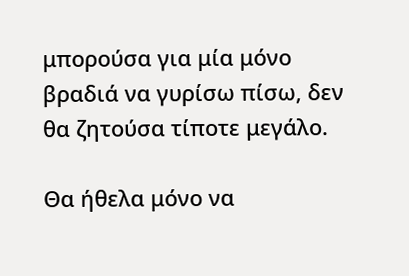μπορούσα για μία μόνο βραδιά να γυρίσω πίσω, δεν θα ζητούσα τίποτε μεγάλο.

Θα ήθελα μόνο να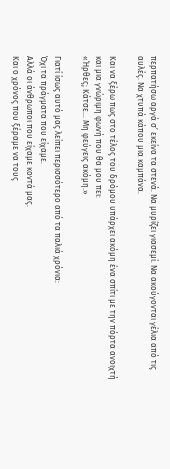περπατήσω αργά σ’ εκείνα τα στενά. Να μυρίζει γιασεμί. Να ακούγονται γέλια από τις αυλές. Να χτυπά κάπου μια καμπάνα.

Και να ξέρω πως στο τέλος του δρόμου υπάρχει ακόμη ένα σπίτι με την πόρτα ανοιχτή και μια γνώριμη φωνή που θα μου πει:
«Ήρθες; Κάτσε… Μη φεύγεις ακόμη.»

Γιατί ίσως αυτό μας λείπει περισσότερο από τα παλιά χρόνια:
Όχι τα πράγματα που είχαμε.
Αλλά οι άνθρωποι που είχαμε κοντά μας.
Και ο χρόνος που ξέραμε να τους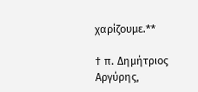χαρίζουμε.**

† π. Δημήτριος Αργύρης,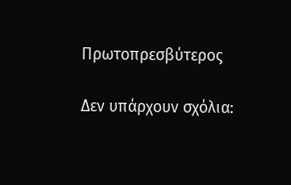Πρωτοπρεσβύτερος

Δεν υπάρχουν σχόλια: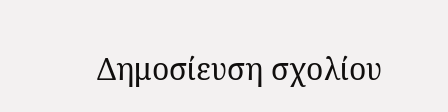Δημοσίευση σχολίου